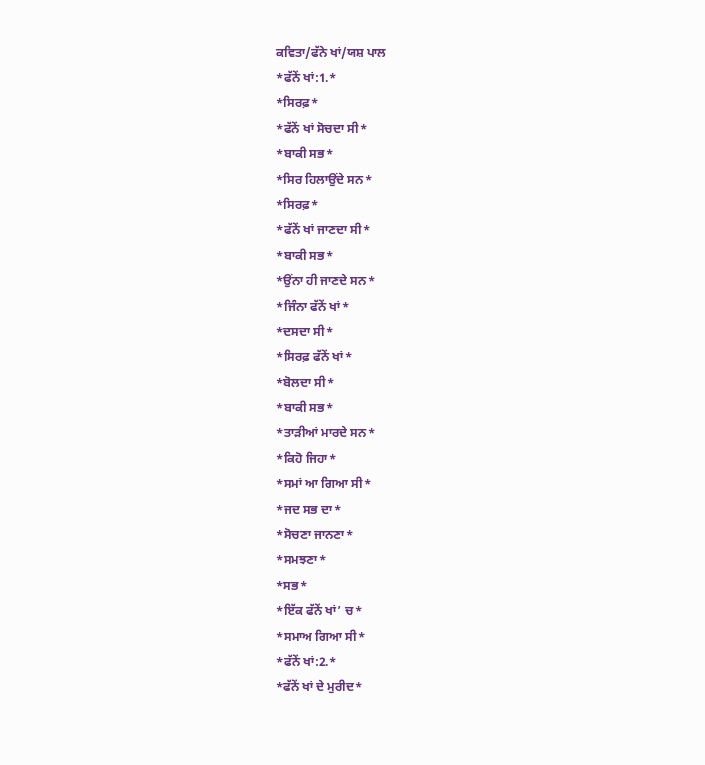ਕਵਿਤਾ/ਫੱਨੇ ਖਾਂ/ਯਸ਼ ਪਾਲ
*ਫੱਨੇਂ ਖਾਂ:1.*
*ਸਿਰਫ਼*
*ਫੱਨੇਂ ਖਾਂ ਸੋਚਦਾ ਸੀ*
*ਬਾਕੀ ਸਭ*
*ਸਿਰ ਹਿਲਾਉਂਦੇ ਸਨ*
*ਸਿਰਫ਼*
*ਫੱਨੇਂ ਖਾਂ ਜਾਣਦਾ ਸੀ*
*ਬਾਕੀ ਸਭ*
*ਉਂਨਾ ਹੀ ਜਾਣਦੇ ਸਨ*
*ਜਿੰਨਾ ਫੱਨੇਂ ਖਾਂ*
*ਦਸਦਾ ਸੀ*
*ਸਿਰਫ਼ ਫੱਨੇਂ ਖਾਂ*
*ਬੋਲਦਾ ਸੀ*
*ਬਾਕੀ ਸਭ*
*ਤਾੜੀਆਂ ਮਾਰਦੇ ਸਨ*
*ਕਿਹੋ ਜਿਹਾ*
*ਸਮਾਂ ਆ ਗਿਆ ਸੀ*
*ਜਦ ਸਭ ਦਾ*
*ਸੋਚਣਾ ਜਾਨਣਾ*
*ਸਮਝਣਾ*
*ਸਭ*
*ਇੱਕ ਫੱਨੇਂ ਖਾਂ’ ਚ*
*ਸਮਾਅ ਗਿਆ ਸੀ*
*ਫੱਨੇਂ ਖਾਂ:2.*
*ਫੱਨੇਂ ਖਾਂ ਦੇ ਮੁਰੀਦ*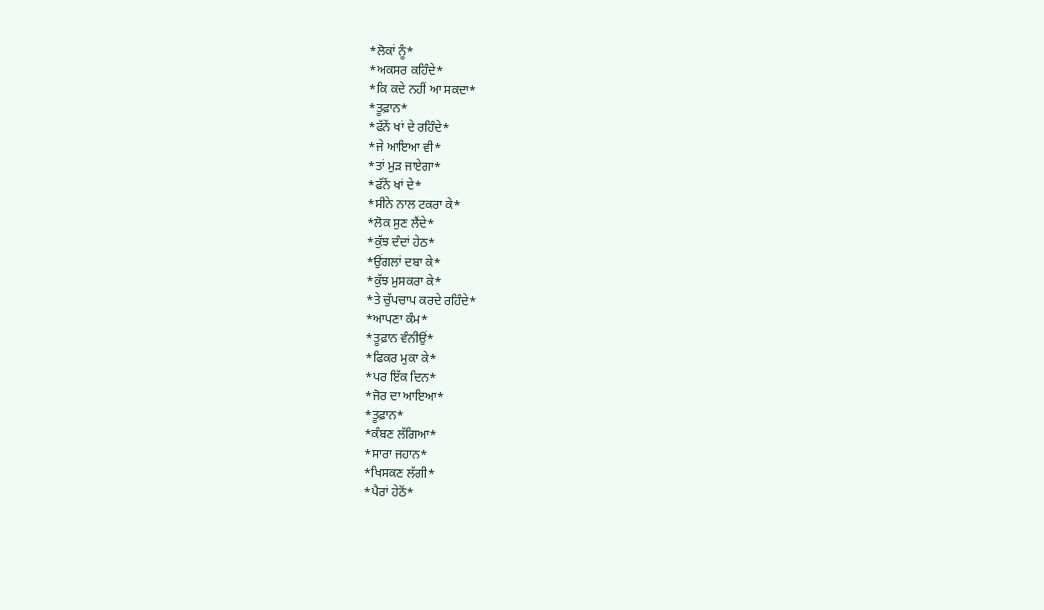*ਲੋਕਾਂ ਨੂੰ*
*ਅਕਸਰ ਕਹਿੰਦੇ*
*ਕਿ ਕਦੇ ਨਹੀਂ ਆ ਸਕਦਾ*
*ਤੂਫ਼ਾਨ*
*ਫੱਨੇਂ ਖਾਂ ਦੇ ਰਹਿੰਦੇ*
*ਜੇ ਆਇਆ ਵੀ*
*ਤਾਂ ਮੁੜ ਜਾਏਗਾ*
*ਫੱਨੇਂ ਖਾਂ ਦੇ*
*ਸੀਨੇ ਨਾਲ ਟਕਰਾ ਕੇ*
*ਲੋਕ ਸੁਣ ਲੈਂਦੇ*
*ਕੁੱਝ ਦੰਦਾਂ ਹੇਠ*
*ਉਂਗਲਾਂ ਦਬਾ ਕੇ*
*ਕੁੱਝ ਮੁਸਕਰਾ ਕੇ*
*ਤੇ ਚੁੱਪਚਾਪ ਕਰਦੇ ਰਹਿੰਦੇ*
*ਆਪਣਾ ਕੰਮ*
*ਤੂਫ਼ਾਨ ਵੰਨੀਉਂ*
*ਫਿਕਰ ਮੁਕਾ ਕੇ*
*ਪਰ ਇੱਕ ਦਿਨ*
*ਜੋਰ ਦਾ ਆਇਆ*
*ਤੂਫ਼ਾਨ*
*ਕੰਬਣ ਲੱਗਿਆ*
*ਸਾਰਾ ਜਹਾਨ*
*ਖਿਸਕਣ ਲੱਗੀ*
*ਪੈਰਾਂ ਹੇਠੋਂ*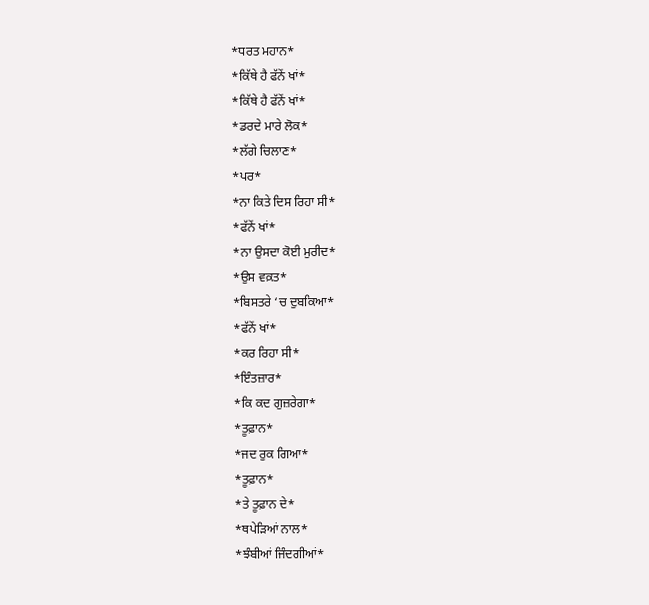*ਧਰਤ ਮਹਾਨ*
*ਕਿੱਥੇ ਹੈ ਫੱਨੇਂ ਖਾਂ*
*ਕਿੱਥੇ ਹੈ ਫੱਨੇਂ ਖਾਂ*
*ਡਰਦੇ ਮਾਰੇ ਲੋਕ*
*ਲੱਗੇ ਚਿਲਾਣ*
*ਪਰ*
*ਨਾ ਕਿਤੇ ਦਿਸ ਰਿਹਾ ਸੀ*
*ਫੱਨੇਂ ਖਾਂ*
*ਨਾ ਉਸਦਾ ਕੋਈ ਮੁਰੀਦ*
*ਉਸ ਵਕ਼ਤ*
*ਬਿਸਤਰੇ ‘ਚ ਦੁਬਕਿਆ*
*ਫੱਨੇਂ ਖਾਂ*
*ਕਰ ਰਿਹਾ ਸੀ*
*ਇੰਤਜ਼ਾਰ*
*ਕਿ ਕਦ ਗੁਜ਼ਰੇਗਾ*
*ਤੂਫ਼ਾਨ*
*ਜਦ ਰੁਕ ਗਿਆ*
*ਤੂਫ਼ਾਨ*
*ਤੇ ਤੂਫ਼ਾਨ ਦੇ*
*ਥਪੇੜਿਆਂ ਨਾਲ*
*ਝੰਬੀਆਂ ਜਿੰਦਗੀਆਂ*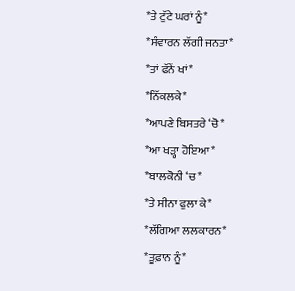*ਤੇ ਟੁੱਟੇ ਘਰਾਂ ਨੂੰ*
*ਸੰਵਾਰਨ ਲੱਗੀ ਜਨਤਾ*
*ਤਾਂ ਫੱਨੇਂ ਖਾਂ*
*ਨਿੱਕਲਕੇ*
*ਆਪਣੇ ਬਿਸਤਰੇ ‘ਚੋ*
*ਆ ਖੜ੍ਹਾ ਹੋਇਆ*
*ਬਾਲਕੋਨੀ ‘ਚ*
*ਤੇ ਸੀਨਾ ਫੁਲਾ ਕੇ*
*ਲੱਗਿਆ ਲਲਕਾਰਨ*
*ਤੂਫ਼ਾਨ ਨੂੰ*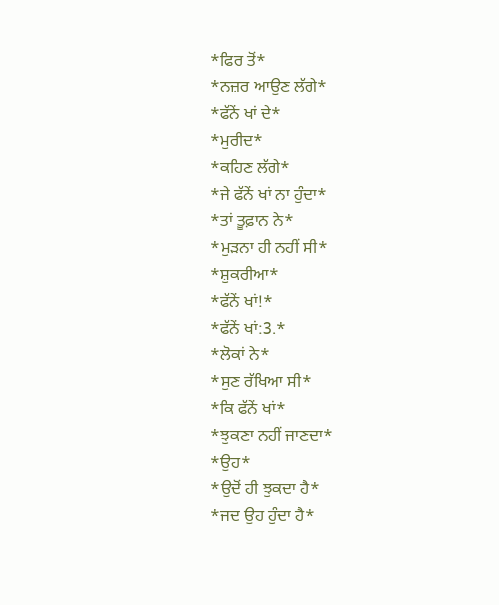*ਫਿਰ ਤੋਂ*
*ਨਜ਼ਰ ਆਉਣ ਲੱਗੇ*
*ਫੱਨੇਂ ਖਾਂ ਦੇ*
*ਮੁਰੀਦ*
*ਕਹਿਣ ਲੱਗੇ*
*ਜੇ ਫੱਨੇਂ ਖਾਂ ਨਾ ਹੁੰਦਾ*
*ਤਾਂ ਤੂਫ਼ਾਨ ਨੇ*
*ਮੁੜਨਾ ਹੀ ਨਹੀਂ ਸੀ*
*ਸ਼ੁਕਰੀਆ*
*ਫੱਨੇਂ ਖਾਂ!*
*ਫੱਨੇਂ ਖਾਂ:3.*
*ਲੋਕਾਂ ਨੇ*
*ਸੁਣ ਰੱਖਿਆ ਸੀ*
*ਕਿ ਫੱਨੇਂ ਖਾਂ*
*ਝੁਕਣਾ ਨਹੀਂ ਜਾਣਦਾ*
*ਉਹ*
*ਉਦੋਂ ਹੀ ਝੁਕਦਾ ਹੈ*
*ਜਦ ਉਹ ਹੁੰਦਾ ਹੈ*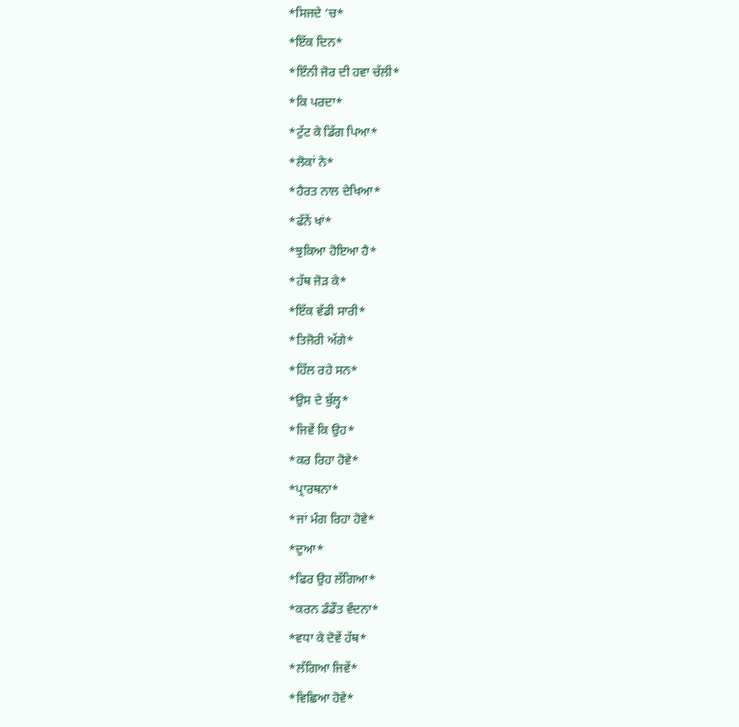*ਸਿਜਦੇ ‘ਚ*
*ਇੱਕ ਦਿਨ*
*ਇੰਨੀ ਜੋਰ ਦੀ ਹਵਾ ਚੱਲੀ*
*ਕਿ ਪਰਦਾ*
*ਟੁੱਟ ਕੇ ਡਿੱਗ ਪਿਆ*
*ਲੋਕਾਂ ਨੇ*
*ਹੈਰਤ ਨਾਲ ਦੇਖਿਆ*
*ਫੱਨੇਂ ਖਾਂ*
*ਝੁਕਿਆ ਹੋਇਆ ਹੈ*
*ਹੱਥ ਜੋੜ ਕੇ*
*ਇੱਕ ਵੱਡੀ ਸਾਰੀ*
*ਤਿਜੋਰੀ ਅੱਗੇ*
*ਹਿੱਲ ਰਹੇ ਸਨ*
*ਉਸ ਦੇ ਬੁੱਲ੍ਹ*
*ਜਿਵੇਂ ਕਿ ਉਹ*
*ਕਰ ਰਿਹਾ ਹੋਵੇ*
*ਪ੍ਰਾਰਥਨਾ*
*ਜਾਂ ਮੰਗ ਰਿਹਾ ਹੋਵੇ*
*ਦੁਆ*
*ਫਿਰ ਉਹ ਲੱਗਿਆ*
*ਕਰਨ ਡੰਡੌਤ ਵੰਦਨਾ*
*ਵਧਾ ਕੇ ਦੋਵੇਂ ਹੱਥ*
*ਲੱਗਿਆ ਜਿਵੇਂ*
*ਵਿਛਿਆ ਹੋਵੇ*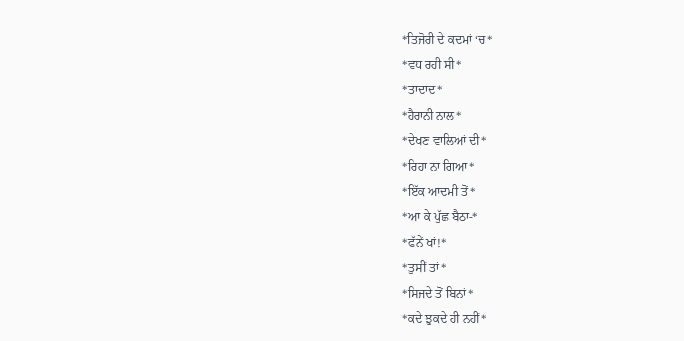*ਤਿਜੋਰੀ ਦੇ ਕਦਮਾਂ ‘ਚ*
*ਵਧ ਰਹੀ ਸੀ*
*ਤਾਦਾਦ*
*ਹੈਰਾਨੀ ਨਾਲ*
*ਦੇਖਣ ਵਾਲਿਆਂ ਦੀ*
*ਰਿਹਾ ਨਾ ਗਿਆ*
*ਇੱਕ ਆਦਮੀ ਤੋਂ*
*ਆ ਕੇ ਪੁੱਛ ਬੈਠਾ-*
*ਫੱਨੇਂ ਖਾਂ!*
*ਤੁਸੀਂ ਤਾਂ*
*ਸਿਜਦੇ ਤੋਂ ਬਿਨਾਂ*
*ਕਦੇ ਝੁਕਦੇ ਹੀ ਨਹੀਂ*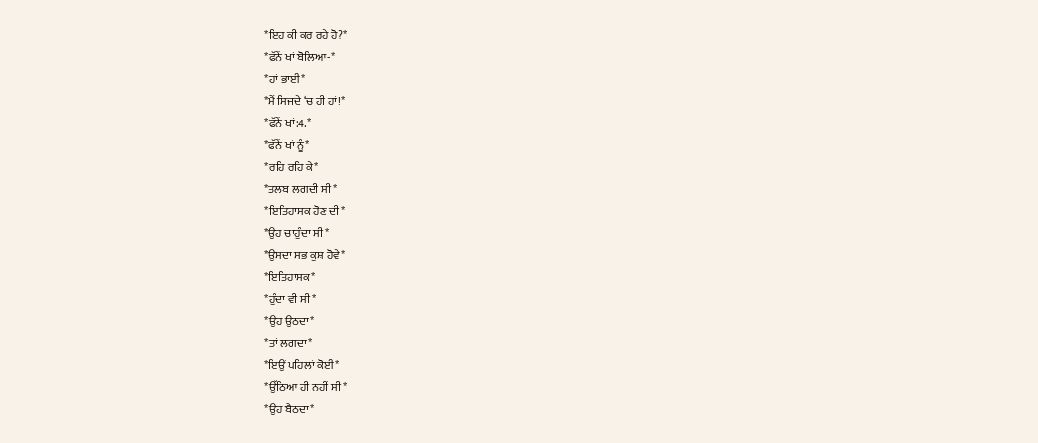*ਇਹ ਕੀ ਕਰ ਰਹੇ ਹੋ?*
*ਫੱਨੇਂ ਖਾਂ ਬੋਲਿਆ-*
*ਹਾਂ ਭਾਈ*
*ਮੈਂ ਸਿਜਦੇ ‘ਚ ਹੀ ਹਾਂ!*
*ਫੱਨੇਂ ਖਾਂ:4.*
*ਫੱਨੇਂ ਖਾਂ ਨੂੰ*
*ਰਹਿ ਰਹਿ ਕੇ*
*ਤਲਬ ਲਗਦੀ ਸੀ*
*ਇਤਿਹਾਸਕ ਹੋਣ ਦੀ*
*ਉਹ ਚਾਹੁੰਦਾ ਸੀ*
*ਉਸਦਾ ਸਭ ਕੁਸ਼ ਹੋਵੇ*
*ਇਤਿਹਾਸਕ*
*ਹੁੰਦਾ ਵੀ ਸੀ*
*ਉਹ ਉਠਦਾ*
*ਤਾਂ ਲਗਦਾ*
*ਇਉਂ ਪਹਿਲਾਂ ਕੋਈ*
*ਉੱਠਿਆ ਹੀ ਨਹੀਂ ਸੀ*
*ਉਹ ਬੈਠਦਾ*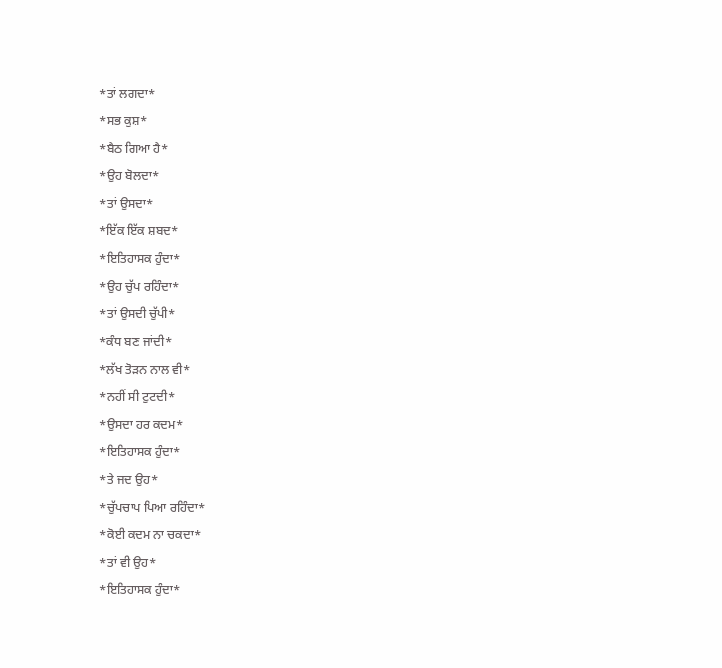*ਤਾਂ ਲਗਦਾ*
*ਸਭ ਕੁਸ਼*
*ਬੈਠ ਗਿਆ ਹੈ*
*ਉਹ ਬੋਲਦਾ*
*ਤਾਂ ਉਸਦਾ*
*ਇੱਕ ਇੱਕ ਸ਼ਬਦ*
*ਇਤਿਹਾਸਕ ਹੁੰਦਾ*
*ਉਹ ਚੁੱਪ ਰਹਿੰਦਾ*
*ਤਾਂ ਉਸਦੀ ਚੁੱਪੀ*
*ਕੰਧ ਬਣ ਜਾਂਦੀ*
*ਲੱਖ ਤੋੜਨ ਨਾਲ ਵੀ*
*ਨਹੀਂ ਸੀ ਟੁਟਦੀ*
*ਉਸਦਾ ਹਰ ਕਦਮ*
*ਇਤਿਹਾਸਕ ਹੁੰਦਾ*
*ਤੇ ਜਦ ਉਹ*
*ਚੁੱਪਚਾਪ ਪਿਆ ਰਹਿੰਦਾ*
*ਕੋਈ ਕਦਮ ਨਾ ਚਕਦਾ*
*ਤਾਂ ਵੀ ਉਹ*
*ਇਤਿਹਾਸਕ ਹੁੰਦਾ*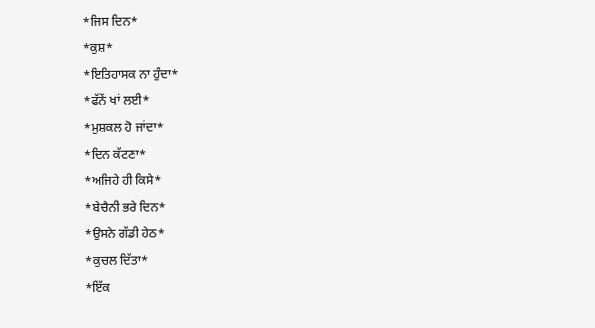*ਜਿਸ ਦਿਨ*
*ਕੁਸ਼*
*ਇਤਿਹਾਸਕ ਨਾ ਹੁੰਦਾ*
*ਫੱਨੇਂ ਖਾਂ ਲਈ*
*ਮੁਸ਼ਕਲ ਹੋ ਜਾਂਦਾ*
*ਦਿਨ ਕੱਟਣਾ*
*ਅਜਿਹੇ ਹੀ ਕਿਸੇ*
*ਬੇਚੈਨੀ ਭਰੇ ਦਿਨ*
*ਉਸਨੇ ਗੱਡੀ ਹੇਠ*
*ਕੁਚਲ ਦਿੱਤਾ*
*ਇੱਕ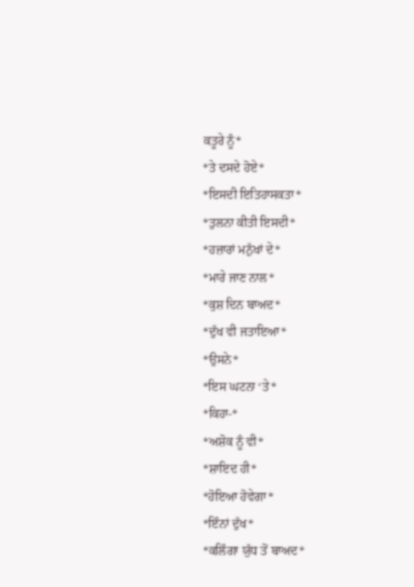ਕਤੂਰੇ ਨੂੰ*
*ਤੇ ਦਸਦੇ ਹੋਏ*
*ਇਸਦੀ ਇਤਿਹਾਸਕਤਾ*
*ਤੁਲਨਾ ਕੀਤੀ ਇਸਦੀ*
*ਹਜ਼ਾਰਾਂ ਮਨੁੱਖਾਂ ਦੇ*
*ਮਾਰੇ ਜਾਣ ਨਾਲ*
*ਕੁਸ਼ ਦਿਨ ਬਾਅਦ*
*ਦੁੱਖ ਵੀ ਜਤਾਇਆ*
*ਉਸਨੇ*
*ਇਸ ਘਟਨਾ ‘ਤੇ*
*ਕਿਹਾ-*
*ਅਸ਼ੋਕ ਨੂੰ ਵੀ*
*ਸ਼ਾਇਦ ਹੀ*
*ਹੋਇਆ ਹੋਵੇਗਾ*
*ਇੰਨਾਂ ਦੁੱਖ*
*ਕਲਿੰਗਾ ਯੁੱਧ ਤੋਂ ਬਾਅਦ*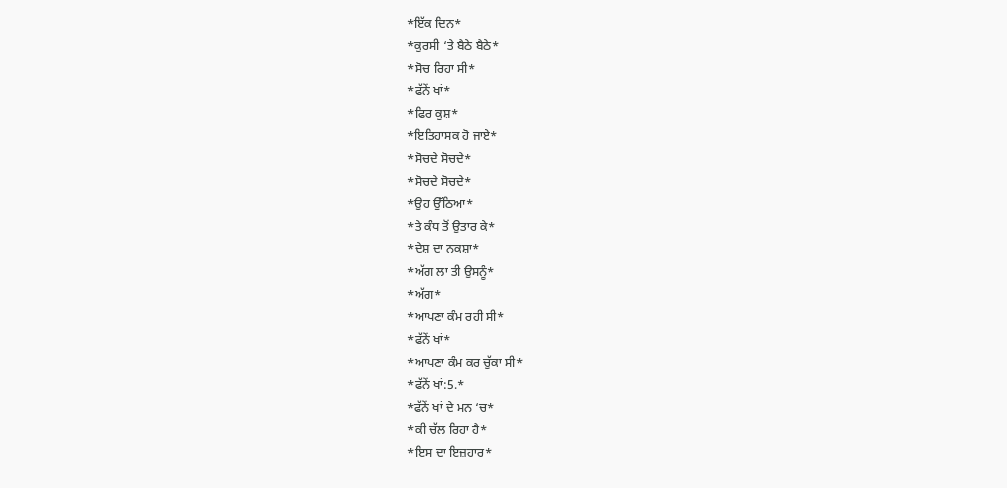*ਇੱਕ ਦਿਨ*
*ਕੁਰਸੀ ‘ਤੇ ਬੈਠੇ ਬੈਠੇ*
*ਸੋਚ ਰਿਹਾ ਸੀ*
*ਫੱਨੇਂ ਖਾਂ*
*ਫਿਰ ਕੁਸ਼*
*ਇਤਿਹਾਸਕ ਹੋ ਜਾਏ*
*ਸੋਚਦੇ ਸੋਚਦੇ*
*ਸੋਚਦੇ ਸੋਚਦੇ*
*ਉਹ ਉੱਠਿਆ*
*ਤੇ ਕੰਧ ਤੋਂ ਉਤਾਰ ਕੇ*
*ਦੇਸ਼ ਦਾ ਨਕਸ਼ਾ*
*ਅੱਗ ਲਾ ਤੀ ਉਸਨੂੰ*
*ਅੱਗ*
*ਆਪਣਾ ਕੰਮ ਰਹੀ ਸੀ*
*ਫੱਨੇਂ ਖਾਂ*
*ਆਪਣਾ ਕੰਮ ਕਰ ਚੁੱਕਾ ਸੀ*
*ਫੱਨੇਂ ਖਾਂ:5.*
*ਫੱਨੇਂ ਖਾਂ ਦੇ ਮਨ ‘ਚ*
*ਕੀ ਚੱਲ ਰਿਹਾ ਹੈ*
*ਇਸ ਦਾ ਇਜ਼ਹਾਰ*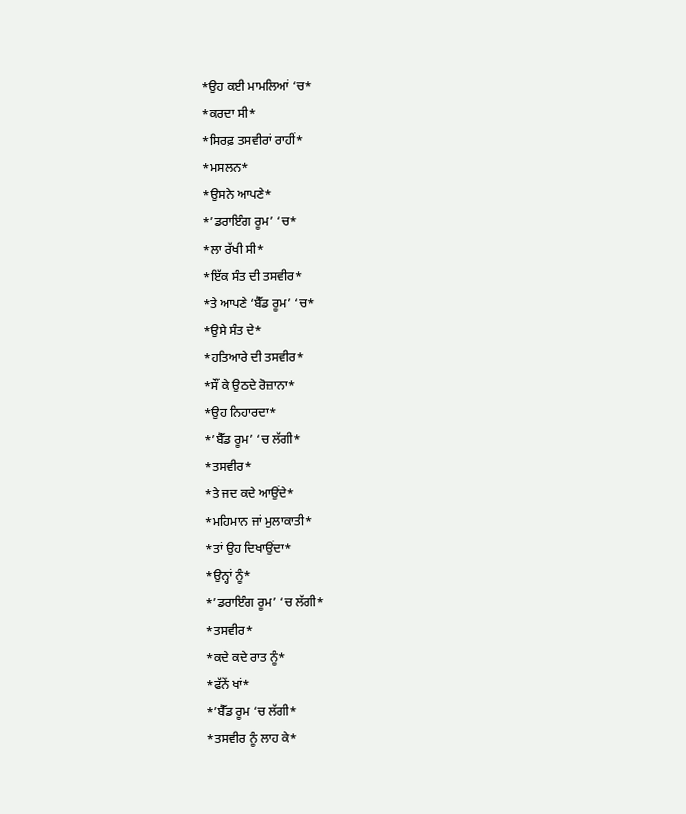*ਉਹ ਕਈ ਮਾਮਲਿਆਂ ‘ਚ*
*ਕਰਦਾ ਸੀ*
*ਸਿਰਫ਼ ਤਸਵੀਰਾਂ ਰਾਹੀਂ*
*ਮਸਲਨ*
*ਉਸਨੇ ਆਪਣੇ*
*’ਡਰਾਇੰਗ ਰੂਮ’ ‘ਚ*
*ਲਾ ਰੱਖੀ ਸੀ*
*ਇੱਕ ਸੰਤ ਦੀ ਤਸਵੀਰ*
*ਤੇ ਆਪਣੇ ‘ਬੈੱਡ ਰੂਮ’ ‘ਚ*
*ਉਸੇ ਸੰਤ ਦੇ*
*ਹਤਿਆਰੇ ਦੀ ਤਸਵੀਰ*
*ਸੌਂ ਕੇ ਉਠਦੇ ਰੋਜ਼ਾਨਾ*
*ਉਹ ਨਿਹਾਰਦਾ*
*’ਬੈੱਡ ਰੂਮ’ ‘ਚ ਲੱਗੀ*
*ਤਸਵੀਰ*
*ਤੇ ਜਦ ਕਦੇ ਆਉਂਦੇ*
*ਮਹਿਮਾਨ ਜਾਂ ਮੁਲਾਕਾਤੀ*
*ਤਾਂ ਉਹ ਦਿਖਾਉਂਦਾ*
*ਉਨ੍ਹਾਂ ਨੂੰ*
*’ਡਰਾਇੰਗ ਰੂਮ’ ‘ਚ ਲੱਗੀ*
*ਤਸਵੀਰ*
*ਕਦੇ ਕਦੇ ਰਾਤ ਨੂੰ*
*ਫੱਨੇਂ ਖਾਂ*
*’ਬੈੱਡ ਰੂਮ ‘ਚ ਲੱਗੀ*
*ਤਸਵੀਰ ਨੂੰ ਲਾਹ ਕੇ*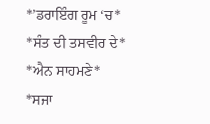*’ਡਰਾਇੰਗ ਰੂਮ ‘ਚ*
*ਸੰਤ ਦੀ ਤਸਵੀਰ ਦੇ*
*ਐਨ ਸਾਹਮਣੇ*
*ਸਜਾ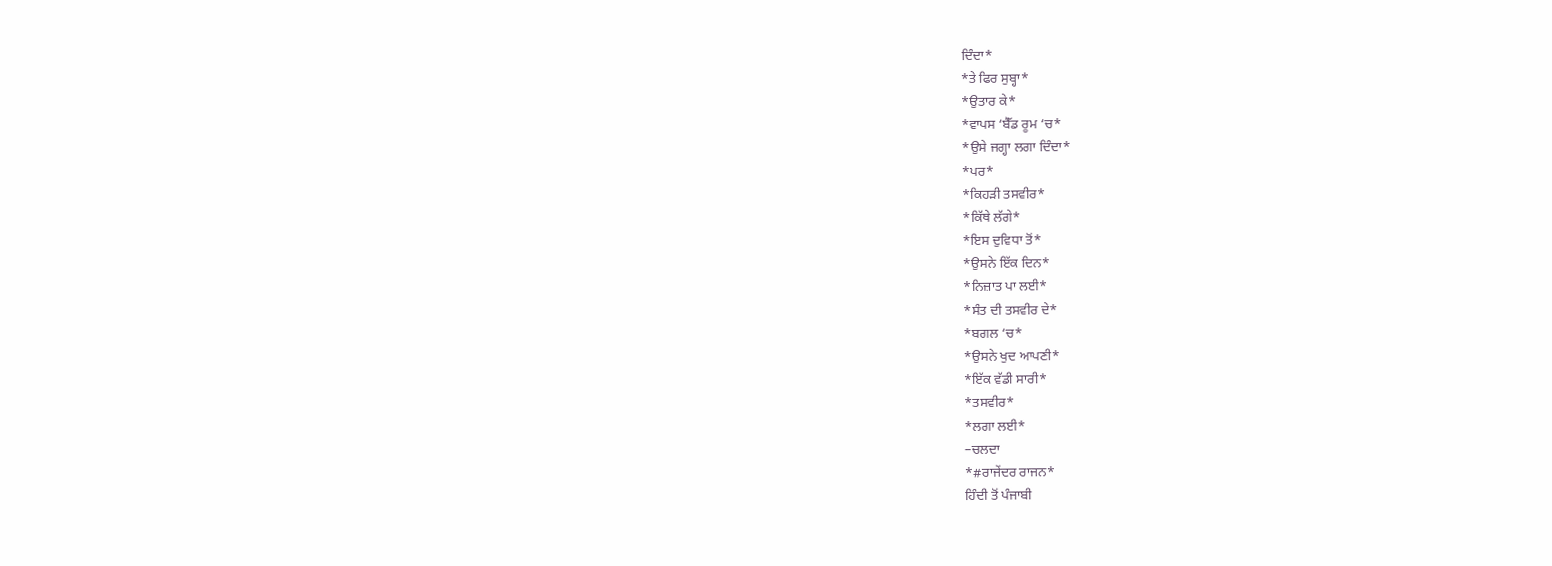ਦਿੰਦਾ*
*ਤੇ ਫਿਰ ਸੁਬ੍ਹਾ*
*ਉਤਾਰ ਕੇ*
*ਵਾਪਸ ‘ਬੈੱਡ ਰੂਮ ‘ਚ*
*ਉਸੇ ਜਗ੍ਹਾ ਲਗਾ ਦਿੰਦਾ*
*ਪਰ*
*ਕਿਹੜੀ ਤਸਵੀਰ*
*ਕਿੱਥੇ ਲੱਗੇ*
*ਇਸ ਦੁਵਿਧਾ ਤੋਂ*
*ਉਸਨੇ ਇੱਕ ਦਿਨ*
*ਨਿਜ਼ਾਤ ਪਾ ਲਈ*
*ਸੰਤ ਦੀ ਤਸਵੀਰ ਦੇ*
*ਬਗਲ ‘ਚ*
*ਉਸਨੇ ਖੁਦ ਆਪਣੀ*
*ਇੱਕ ਵੱਡੀ ਸਾਰੀ*
*ਤਸਵੀਰ*
*ਲਗਾ ਲਈ*
–ਚਲਦਾ
*#ਰਾਜੇਂਦਰ ਰਾਜਨ*
ਹਿੰਦੀ ਤੋਂ ਪੰਜਾਬੀ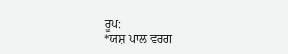ਰੂਪ:
*ਯਸ਼ ਪਾਲ ਵਰਗ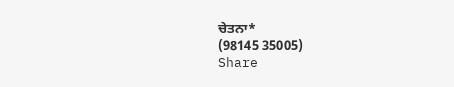ਚੇਤਨਾ*
(98145 35005)
Share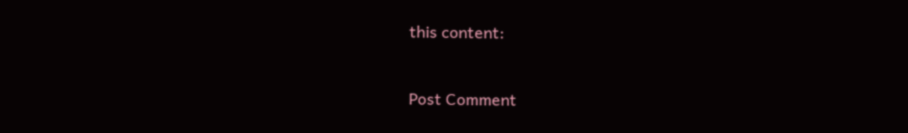this content:


Post Comment